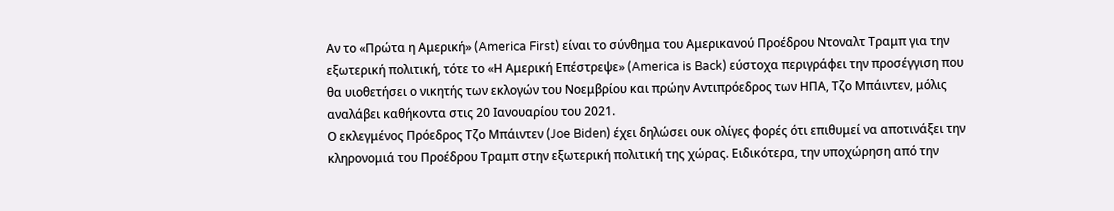Αν το «Πρώτα η Αμερική» (America First) είναι το σύνθημα του Αμερικανού Προέδρου Ντοναλτ Τραμπ για την εξωτερική πολιτική, τότε το «Η Αμερική Επέστρεψε» (America is Back) εύστοχα περιγράφει την προσέγγιση που θα υιοθετήσει ο νικητής των εκλογών του Νοεμβρίου και πρώην Αντιπρόεδρος των ΗΠΑ, Τζο Μπάιντεν, μόλις αναλάβει καθήκοντα στις 20 Ιανουαρίου του 2021.
Ο εκλεγμένος Πρόεδρος Τζο Μπάιντεν (Joe Biden) έχει δηλώσει ουκ ολίγες φορές ότι επιθυμεί να αποτινάξει την κληρονομιά του Προέδρου Τραμπ στην εξωτερική πολιτική της χώρας. Ειδικότερα, την υποχώρηση από την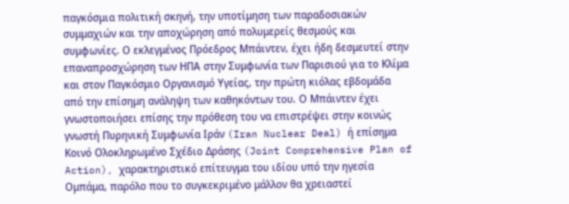παγκόσμια πολιτική σκηνή, την υποτίμηση των παραδοσιακών συμμαχιών και την αποχώρηση από πολυμερείς θεσμούς και συμφωνίες. Ο εκλεγμένος Πρόεδρος Μπάιντεν, έχει ήδη δεσμευτεί στην επαναπροσχώρηση των ΗΠΑ στην Συμφωνία των Παρισιού για το Κλίμα και στον Παγκόσμιο Οργανισμό Υγείας, την πρώτη κιόλας εβδομάδα από την επίσημη ανάληψη των καθηκόντων του. Ο Μπάιντεν έχει γνωστοποιήσει επίσης την πρόθεση του να επιστρέψει στην κοινώς γνωστή Πυρηνική Συμφωνία Ιράν (Iran Nuclear Deal) ή επίσημα Κοινό Ολοκληρωμένο Σχέδιο Δράσης (Joint Comprehensive Plan of Action), χαρακτηριστικό επίτευγμα του ιδίου υπό την ηγεσία Ομπάμα, παρόλο που το συγκεκριμένο μάλλον θα χρειαστεί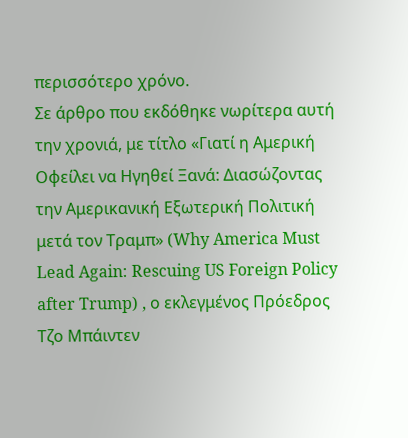περισσότερο χρόνο.
Σε άρθρο που εκδόθηκε νωρίτερα αυτή την χρονιά, με τίτλο «Γιατί η Αμερική Οφείλει να Ηγηθεί Ξανά: Διασώζοντας την Αμερικανική Εξωτερική Πολιτική μετά τον Τραμπ» (Why America Must Lead Again: Rescuing US Foreign Policy after Trump) , ο εκλεγμένος Πρόεδρος Τζο Μπάιντεν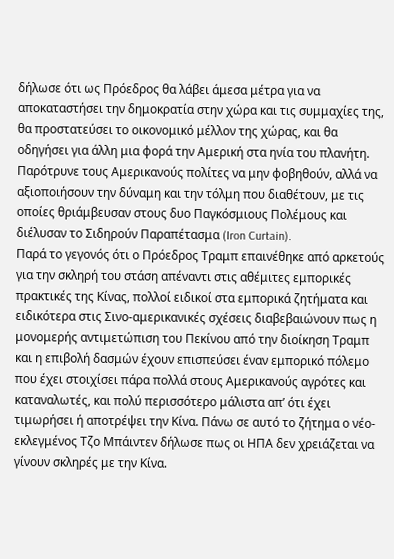δήλωσε ότι ως Πρόεδρος θα λάβει άμεσα μέτρα για να αποκαταστήσει την δημοκρατία στην χώρα και τις συμμαχίες της, θα προστατεύσει το οικονομικό μέλλον της χώρας, και θα οδηγήσει για άλλη μια φορά την Αμερική στα ηνία του πλανήτη. Παρότρυνε τους Αμερικανούς πολίτες να μην φοβηθούν, αλλά να αξιοποιήσουν την δύναμη και την τόλμη που διαθέτουν, με τις οποίες θριάμβευσαν στους δυο Παγκόσμιους Πολέμους και διέλυσαν το Σιδηρούν Παραπέτασμα (Iron Curtain).
Παρά το γεγονός ότι ο Πρόεδρος Τραμπ επαινέθηκε από αρκετούς για την σκληρή του στάση απέναντι στις αθέμιτες εμπορικές πρακτικές της Κίνας, πολλοί ειδικοί στα εμπορικά ζητήματα και ειδικότερα στις Σινο-αμερικανικές σχέσεις διαβεβαιώνουν πως η μονομερής αντιμετώπιση του Πεκίνου από την διοίκηση Τραμπ και η επιβολή δασμών έχουν επισπεύσει έναν εμπορικό πόλεμο που έχει στοιχίσει πάρα πολλά στους Αμερικανούς αγρότες και καταναλωτές, και πολύ περισσότερο μάλιστα απ’ ότι έχει τιμωρήσει ή αποτρέψει την Κίνα. Πάνω σε αυτό το ζήτημα ο νέο-εκλεγμένος Τζο Μπάιντεν δήλωσε πως οι ΗΠΑ δεν χρειάζεται να γίνουν σκληρές με την Κίνα.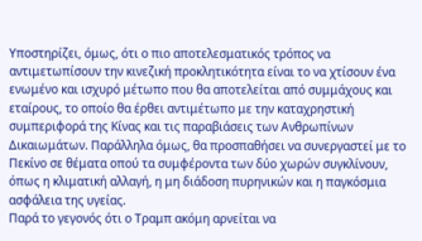Υποστηρίζει, όμως, ότι ο πιο αποτελεσματικός τρόπος να αντιμετωπίσουν την κινεζική προκλητικότητα είναι το να χτίσουν ένα ενωμένο και ισχυρό μέτωπο που θα αποτελείται από συμμάχους και εταίρους, το οποίο θα έρθει αντιμέτωπο με την καταχρηστική συμπεριφορά της Κίνας και τις παραβιάσεις των Ανθρωπίνων Δικαιωμάτων. Παράλληλα όμως, θα προσπαθήσει να συνεργαστεί με το Πεκίνο σε θέματα οπού τα συμφέροντα των δύο χωρών συγκλίνουν, όπως η κλιματική αλλαγή, η μη διάδοση πυρηνικών και η παγκόσμια ασφάλεια της υγείας.
Παρά το γεγονός ότι ο Τραμπ ακόμη αρνείται να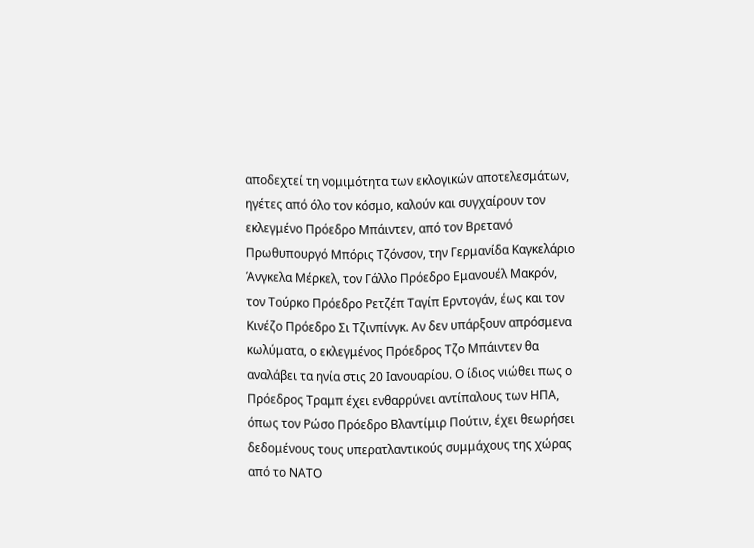αποδεχτεί τη νομιμότητα των εκλογικών αποτελεσμάτων, ηγέτες από όλο τον κόσμο, καλούν και συγχαίρουν τον εκλεγμένο Πρόεδρο Μπάιντεν, από τον Βρετανό Πρωθυπουργό Μπόρις Τζόνσον, την Γερμανίδα Καγκελάριο Άνγκελα Μέρκελ, τον Γάλλο Πρόεδρο Εμανουέλ Μακρόν, τον Τούρκο Πρόεδρο Ρετζέπ Ταγίπ Ερντογάν, έως και τον Κινέζο Πρόεδρο Σι Τζινπίνγκ. Αν δεν υπάρξουν απρόσμενα κωλύματα, ο εκλεγμένος Πρόεδρος Τζο Μπάιντεν θα αναλάβει τα ηνία στις 20 Ιανουαρίου. Ο ίδιος νιώθει πως ο Πρόεδρος Τραμπ έχει ενθαρρύνει αντίπαλους των ΗΠΑ, όπως τον Ρώσο Πρόεδρο Βλαντίμιρ Πούτιν, έχει θεωρήσει δεδομένους τους υπερατλαντικούς συμμάχους της χώρας από το ΝΑΤΟ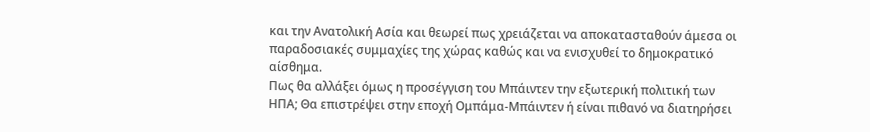και την Ανατολική Ασία και θεωρεί πως χρειάζεται να αποκατασταθούν άμεσα οι παραδοσιακές συμμαχίες της χώρας καθώς και να ενισχυθεί το δημοκρατικό αίσθημα.
Πως θα αλλάξει όμως η προσέγγιση του Μπάιντεν την εξωτερική πολιτική των ΗΠΑ; Θα επιστρέψει στην εποχή Ομπάμα-Μπάιντεν ή είναι πιθανό να διατηρήσει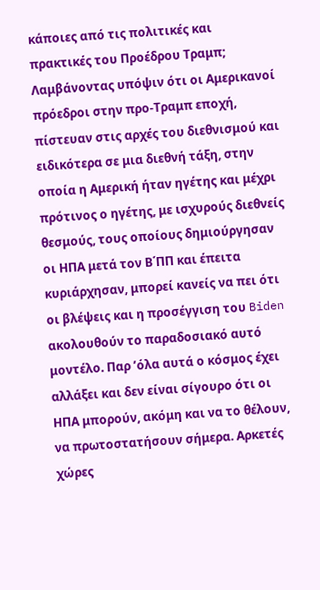κάποιες από τις πολιτικές και πρακτικές του Προέδρου Τραμπ;
Λαμβάνοντας υπόψιν ότι οι Αμερικανοί πρόεδροι στην προ-Τραμπ εποχή, πίστευαν στις αρχές του διεθνισμού και ειδικότερα σε μια διεθνή τάξη, στην οποία η Αμερική ήταν ηγέτης και μέχρι πρότινος ο ηγέτης, με ισχυρούς διεθνείς θεσμούς, τους οποίους δημιούργησαν οι ΗΠΑ μετά τον Β΄ΠΠ και έπειτα κυριάρχησαν, μπορεί κανείς να πει ότι οι βλέψεις και η προσέγγιση του Biden ακολουθούν το παραδοσιακό αυτό μοντέλο. Παρ ’όλα αυτά ο κόσμος έχει αλλάξει και δεν είναι σίγουρο ότι οι ΗΠΑ μπορούν, ακόμη και να το θέλουν, να πρωτοστατήσουν σήμερα. Αρκετές χώρες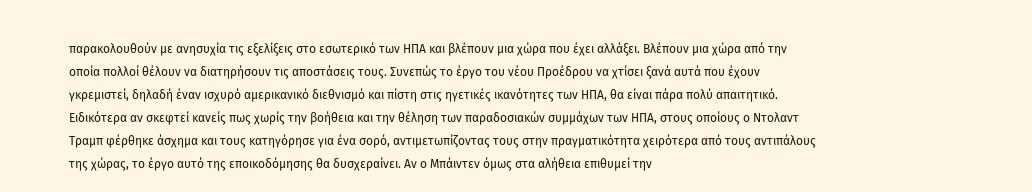παρακολουθούν με ανησυχία τις εξελίξεις στο εσωτερικό των ΗΠΑ και βλέπουν μια χώρα που έχει αλλάξει. Βλέπουν μια χώρα από την οποία πολλοί θέλουν να διατηρήσουν τις αποστάσεις τους. Συνεπώς το έργο του νέου Προέδρου να χτίσει ξανά αυτά που έχουν γκρεμιστεί, δηλαδή έναν ισχυρό αμερικανικό διεθνισμό και πίστη στις ηγετικές ικανότητες των ΗΠΑ, θα είναι πάρα πολύ απαιτητικό. Ειδικότερα αν σκεφτεί κανείς πως χωρίς την βοήθεια και την θέληση των παραδοσιακών συμμάχων των ΗΠΑ, στους οποίους ο Ντολαντ Τραμπ φέρθηκε άσχημα και τους κατηγόρησε για ένα σορό, αντιμετωπίζοντας τους στην πραγματικότητα χειρότερα από τους αντιπάλους της χώρας, το έργο αυτό της εποικοδόμησης θα δυσχεραίνει. Αν ο Μπάιντεν όμως στα αλήθεια επιθυμεί την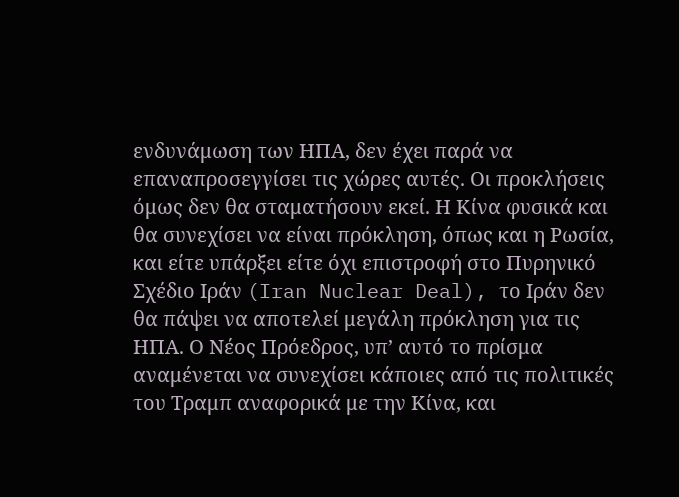ενδυνάμωση των ΗΠΑ, δεν έχει παρά να επαναπροσεγγίσει τις χώρες αυτές. Οι προκλήσεις όμως δεν θα σταματήσουν εκεί. Η Κίνα φυσικά και θα συνεχίσει να είναι πρόκληση, όπως και η Ρωσία, και είτε υπάρξει είτε όχι επιστροφή στο Πυρηνικό Σχέδιο Ιράν (Iran Nuclear Deal), το Ιράν δεν θα πάψει να αποτελεί μεγάλη πρόκληση για τις ΗΠΑ. Ο Νέος Πρόεδρος, υπ’ αυτό το πρίσμα αναμένεται να συνεχίσει κάποιες από τις πολιτικές του Τραμπ αναφορικά με την Κίνα, και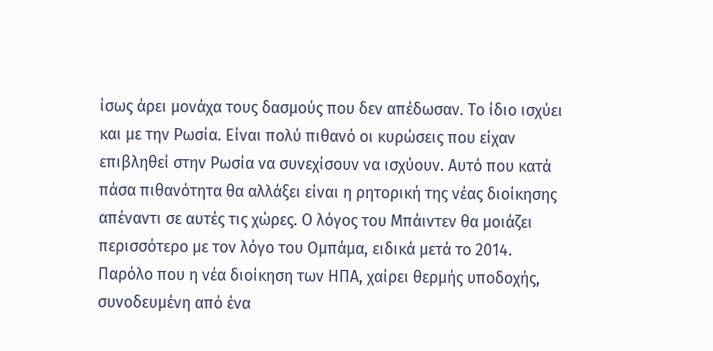ίσως άρει μονάχα τους δασμούς που δεν απέδωσαν. Το ίδιο ισχύει και με την Ρωσία. Είναι πολύ πιθανό οι κυρώσεις που είχαν επιβληθεί στην Ρωσία να συνεχίσουν να ισχύουν. Αυτό που κατά πάσα πιθανότητα θα αλλάξει είναι η ρητορική της νέας διοίκησης απέναντι σε αυτές τις χώρες. Ο λόγος του Μπάιντεν θα μοιάζει περισσότερο με τον λόγο του Ομπάμα, ειδικά μετά το 2014.
Παρόλο που η νέα διοίκηση των ΗΠΑ, χαίρει θερμής υποδοχής, συνοδευμένη από ένα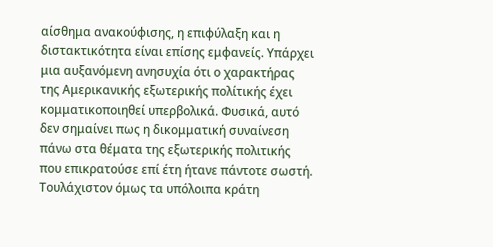αίσθημα ανακούφισης, η επιφύλαξη και η διστακτικότητα είναι επίσης εμφανείς. Υπάρχει μια αυξανόμενη ανησυχία ότι ο χαρακτήρας της Αμερικανικής εξωτερικής πολίτικής έχει κομματικοποιηθεί υπερβολικά. Φυσικά, αυτό δεν σημαίνει πως η δικομματική συναίνεση πάνω στα θέματα της εξωτερικής πολιτικής που επικρατούσε επί έτη ήτανε πάντοτε σωστή. Τουλάχιστον όμως τα υπόλοιπα κράτη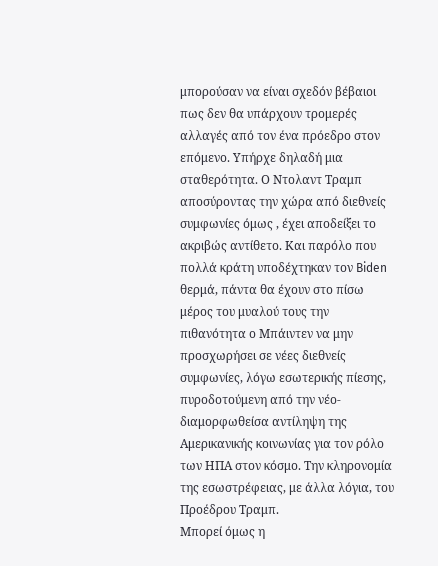μπορούσαν να είναι σχεδόν βέβαιοι πως δεν θα υπάρχουν τρομερές αλλαγές από τον ένα πρόεδρο στον επόμενο. Υπήρχε δηλαδή μια σταθερότητα. Ο Ντολαντ Τραμπ αποσύροντας την χώρα από διεθνείς συμφωνίες όμως , έχει αποδείξει το ακριβώς αντίθετο. Και παρόλο που πολλά κράτη υποδέχτηκαν τον Biden θερμά, πάντα θα έχουν στο πίσω μέρος του μυαλού τους την πιθανότητα ο Μπάιντεν να μην προσχωρήσει σε νέες διεθνείς συμφωνίες, λόγω εσωτερικής πίεσης, πυροδοτούμενη από την νέο-διαμορφωθείσα αντίληψη της Αμερικανικής κοινωνίας για τον ρόλο των ΗΠΑ στον κόσμο. Την κληρονομία της εσωστρέφειας, με άλλα λόγια, του Προέδρου Τραμπ.
Μπορεί όμως η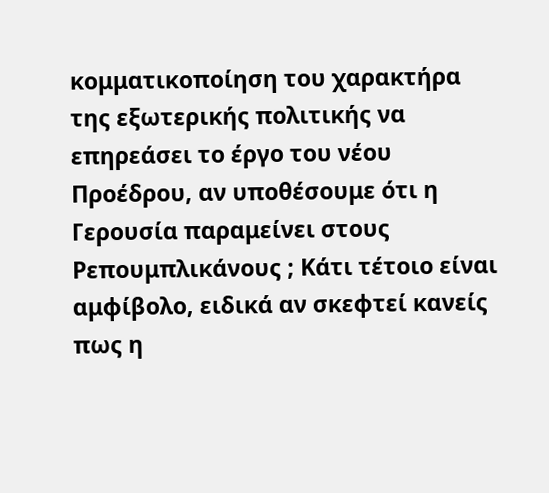κομματικοποίηση του χαρακτήρα της εξωτερικής πολιτικής να επηρεάσει το έργο του νέου Προέδρου, αν υποθέσουμε ότι η Γερουσία παραμείνει στους Ρεπουμπλικάνους ; Κάτι τέτοιο είναι αμφίβολο, ειδικά αν σκεφτεί κανείς πως η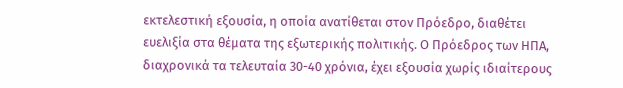εκτελεστική εξουσία, η οποία ανατίθεται στον Πρόεδρο, διαθέτει ευελιξία στα θέματα της εξωτερικής πολιτικής. Ο Πρόεδρος των ΗΠΑ, διαχρονικά τα τελευταία 30-40 χρόνια, έχει εξουσία χωρίς ιδιαίτερους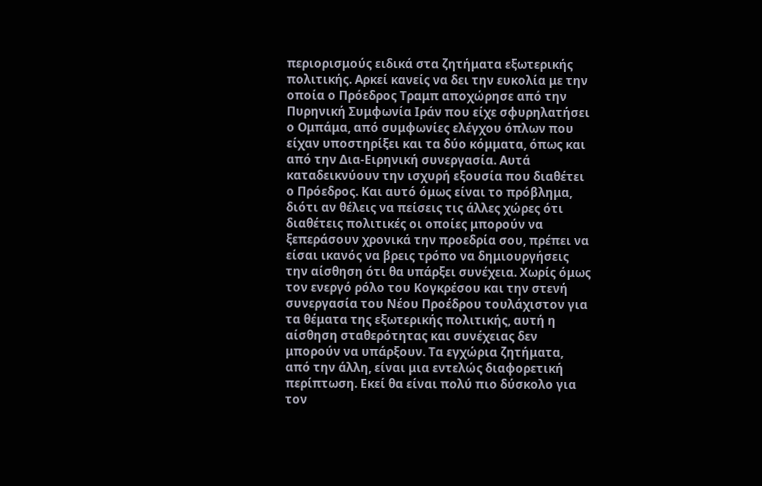περιορισμούς ειδικά στα ζητήματα εξωτερικής πολιτικής. Αρκεί κανείς να δει την ευκολία με την οποία ο Πρόεδρος Τραμπ αποχώρησε από την Πυρηνική Συμφωνία Ιράν που είχε σφυρηλατήσει ο Ομπάμα, από συμφωνίες ελέγχου όπλων που είχαν υποστηρίξει και τα δύο κόμματα, όπως και από την Δια-Ειρηνική συνεργασία. Αυτά καταδεικνύουν την ισχυρή εξουσία που διαθέτει ο Πρόεδρος. Και αυτό όμως είναι το πρόβλημα, διότι αν θέλεις να πείσεις τις άλλες χώρες ότι διαθέτεις πολιτικές οι οποίες μπορούν να ξεπεράσουν χρονικά την προεδρία σου, πρέπει να είσαι ικανός να βρεις τρόπο να δημιουργήσεις την αίσθηση ότι θα υπάρξει συνέχεια. Χωρίς όμως τον ενεργό ρόλο του Κογκρέσου και την στενή συνεργασία του Νέου Προέδρου τουλάχιστον για τα θέματα της εξωτερικής πολιτικής, αυτή η αίσθηση σταθερότητας και συνέχειας δεν μπορούν να υπάρξουν. Τα εγχώρια ζητήματα, από την άλλη, είναι μια εντελώς διαφορετική περίπτωση. Εκεί θα είναι πολύ πιο δύσκολο για τον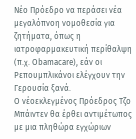Νέο Πρόεδρο να περάσει νέα μεγαλόπνοη νομοθεσία για ζητήματα, όπως η ιατροφαρμακευτική περίθαλψη (π.χ. Obamacare), εάν οι Ρεπουμπλικάνοι ελέγχουν την Γερουσία ξανά.
O νέοεκλεγμένος Πρόεδρος Τζο Μπάιντεν θα έρθει αντιμέτωπος με μια πληθώρα εγχώριων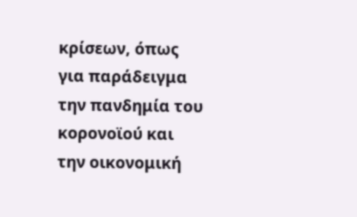κρίσεων, όπως για παράδειγμα την πανδημία του κορονοϊού και την οικονομική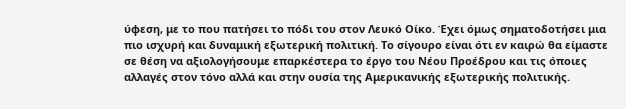ύφεση, με το που πατήσει το πόδι του στον Λευκό Οίκο. Έχει όμως σηματοδοτήσει μια πιο ισχυρή και δυναμική εξωτερική πολιτική. Το σίγουρο είναι ότι εν καιρώ θα είμαστε σε θέση να αξιολογήσουμε επαρκέστερα το έργο του Νέου Προέδρου και τις όποιες αλλαγές στον τόνο αλλά και στην ουσία της Αμερικανικής εξωτερικής πολιτικής.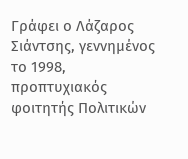Γράφει ο Λάζαρος Σιάντσης, γεννημένος το 1998, προπτυχιακός φοιτητής Πολιτικών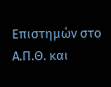Επιστημών στο Α.Π.Θ. και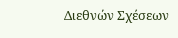Διεθνών Σχέσεων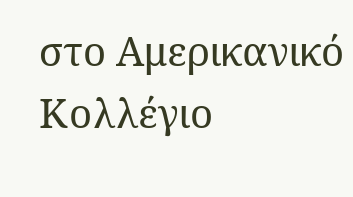στο Αμερικανικό Κολλέγιο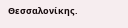Θεσσαλονίκης.